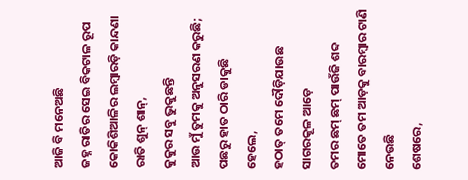ଆଜି ବି ମନେଅଛି
ଜହ୍ନ ରାତିର ସେଇ ବିକଟାଳ ରୂପ
କୋକିଶିଆଳିର ଲମ୍ବାରଡ଼ି କାନ୍ଦଣା
ରାତି ଶୁନ୍ ଶାନ୍,
କୁକୁର ସବୁ ଭୁକୁଛନ୍ତି
ଆଉ ମୁଁ ତୁମକୁ ଅନୁସରଣ କରୁଛି;
ପଛରୁ ହାତ ଠାରି ଡାକୁଛି
ହେଲେ,
ହଠାତ୍ ତମେ ଦୌଡ଼ିଯାଉଛ ସାଗରକୂଳ ଆଡ଼େ
ତମର ଛମ୍ ଛମ୍ ପାଉଁଜି ଶବ୍ଦ
ମୋତେ ତମ ଆଡ଼କୁ ବାରମ୍ଵାର ଟାଣି ନେଉଛି
ଶେଷରେ,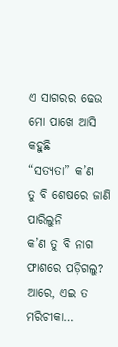ଏ ସାଗରର ଢେଉ ମୋ ପାଖେ ଆସି କହୁଛି
“ସତ୍ୟତା” କ’ଣ
ତୁ ବି ଶେଷରେ ଜାଣି ପାରିଲୁନି
କ’ଣ ତୁ ବି ନାଗ ଫାଶରେ ପଡ଼ିଗଲୁ?
ଆରେ, ଏଇ ତ ମରିଚୀକା…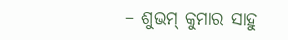– ଶୁଭମ୍ କୁମାର ସାହୁ